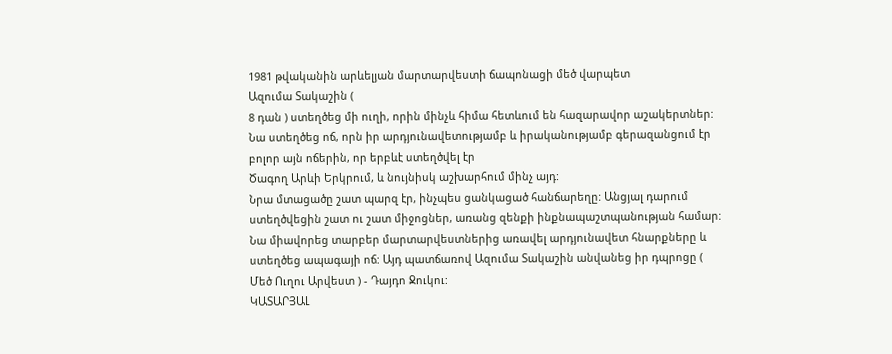1981 թվականին արևելյան մարտարվեստի ճապոնացի մեծ վարպետ
Ազումա Տակաշին (
8 դան ) ստեղծեց մի ուղի, որին մինչև հիմա հետևում են հազարավոր աշակերտներ: Նա ստեղծեց ոճ, որն իր արդյունավետությամբ և իրականությամբ գերազանցում էր բոլոր այն ոճերին, որ երբևէ ստեղծվել էր
Ծագող Արևի Երկրում, և նույնիսկ աշխարհում մինչ այդ:
Նրա մտացածը շատ պարզ էր, ինչպես ցանկացած հանճարեղը: Անցյալ դարում ստեղծվեցին շատ ու շատ միջոցներ, առանց զենքի ինքնապաշտպանության համար: Նա միավորեց տարբեր մարտարվեստներից առավել արդյունավետ հնարքները և
ստեղծեց ապագայի ոճ: Այդ պատճառով Ազումա Տակաշին անվանեց իր դպրոցը ( Մեծ Ուղու Արվեստ ) - Դայդո Ջուկու:
ԿԱՏԱՐՅԱԼ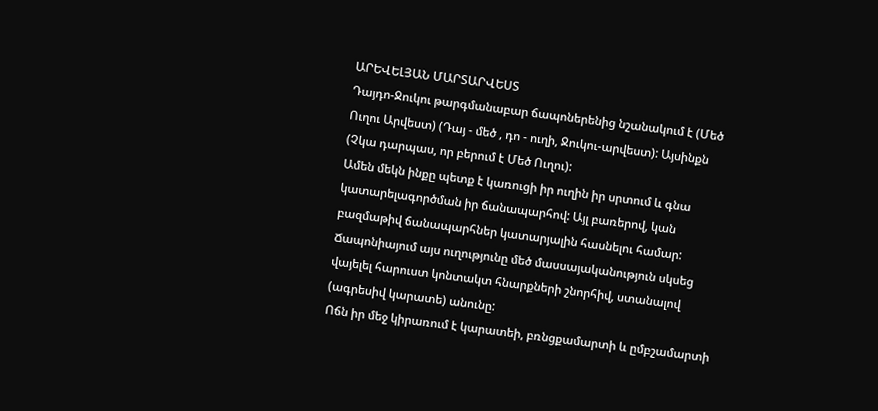ԱՐԵՎԵԼՅԱՆ ՄԱՐՏԱՐՎԵՍՏ
Դայդո-Ջուկու թարգմանաբար ճապոներենից նշանակում է (Մեծ Ուղու Արվեստ) (Դայ - մեծ , դո - ուղի, Ջուկու-արվեստ): Այսինքն (Չկա դարպաս, որ բերում է Մեծ Ուղու):
Ամեն մեկն ինքը պետք է կառուցի իր ուղին իր սրտում և գնա կատարելագործման իր ճանապարհով: Այլ բառերով, կան բազմաթիվ ճանապարհներ կատարյալին հասնելու համար: Ճապոնիայում այս ուղությունը մեծ մասսայականություն սկսեց վայելել հարուստ կոնտակտ հնարքների շնորհիվ, ստանալով (ագրեսիվ կարատե) անունը:
Ոճն իր մեջ կիրառում է կարատեի, բռնցքամարտի և ըմբշամարտի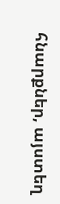հնարքներ, այստեղ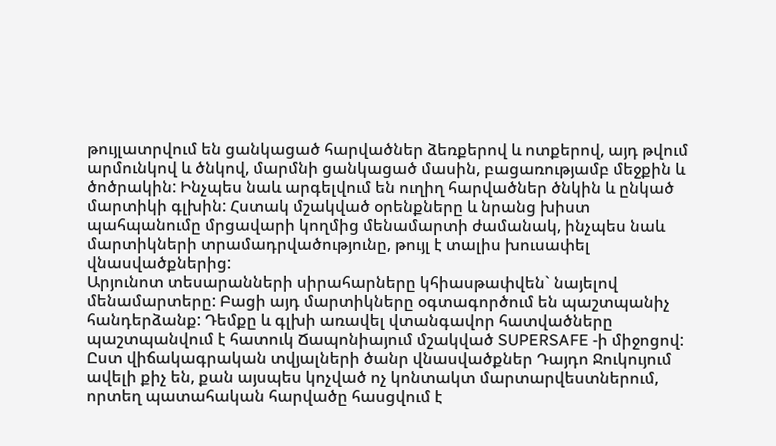թույլատրվում են ցանկացած հարվածներ ձեռքերով և ոտքերով, այդ թվում արմունկով և ծնկով, մարմնի ցանկացած մասին, բացառությամբ մեջքին և ծոծրակին: Ինչպես նաև արգելվում են ուղիղ հարվածներ ծնկին և ընկած մարտիկի գլխին: Հստակ մշակված օրենքները և նրանց խիստ պահպանումը մրցավարի կողմից մենամարտի ժամանակ, ինչպես նաև մարտիկների տրամադրվածությունը, թույլ է տալիս խուսափել վնասվածքներից:
Արյունոտ տեսարանների սիրահարները կհիասթափվեն` նայելով մենամարտերը: Բացի այդ մարտիկները օգտագործում են պաշտպանիչ հանդերձանք: Դեմքը և գլխի առավել վտանգավոր հատվածները պաշտպանվում է հատուկ Ճապոնիայում մշակված SUPERSAFE -ի միջոցով: Ըստ վիճակագրական տվյալների ծանր վնասվածքներ Դայդո Ջուկույում ավելի քիչ են, քան այսպես կոչված ոչ կոնտակտ մարտարվեստներում, որտեղ պատահական հարվածը հասցվում է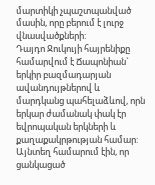մարտիկի չպաշտպանված մասին, որը բերում է լուրջ վնասվածքների:
Դայդո Ջուկույի հայրենիքը համարվում է Ճապոնիան` երկիր բազմադարյան ավանդույթներով և մարդկանց պահելաձևով, որն երկար ժամանակ փակ էր եվրոպական երկների և քաղաքակրթության համար: Այնտեղ համարում էին, որ ցանկացած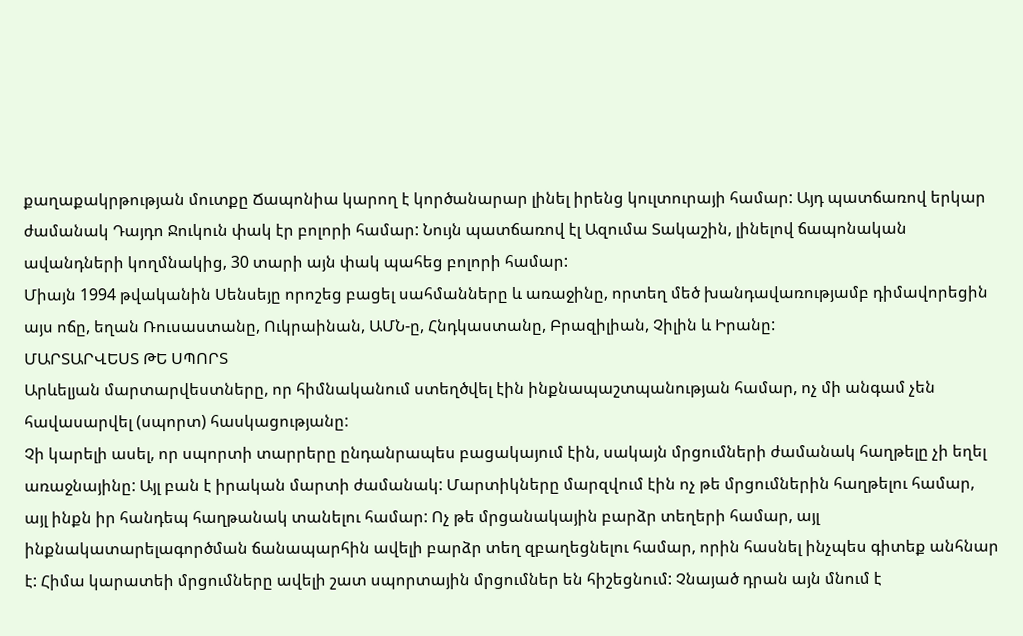քաղաքակրթության մուտքը Ճապոնիա կարող է կործանարար լինել իրենց կուլտուրայի համար: Այդ պատճառով երկար ժամանակ Դայդո Ջուկուն փակ էր բոլորի համար: Նույն պատճառով էլ Ազումա Տակաշին, լինելով ճապոնական ավանդների կողմնակից, 30 տարի այն փակ պահեց բոլորի համար:
Միայն 1994 թվականին Սենսեյը որոշեց բացել սահմանները և առաջինը, որտեղ մեծ խանդավառությամբ դիմավորեցին այս ոճը, եղան Ռուսաստանը, Ուկրաինան, ԱՄՆ-ը, Հնդկաստանը, Բրազիլիան, Չիլին և Իրանը:
ՄԱՐՏԱՐՎԵՍՏ ԹԵ ՍՊՈՐՏ
Արևելյան մարտարվեստները, որ հիմնականում ստեղծվել էին ինքնապաշտպանության համար, ոչ մի անգամ չեն հավասարվել (սպորտ) հասկացությանը:
Չի կարելի ասել, որ սպորտի տարրերը ընդանրապես բացակայում էին, սակայն մրցումների ժամանակ հաղթելը չի եղել առաջնայինը: Այլ բան է իրական մարտի ժամանակ: Մարտիկները մարզվում էին ոչ թե մրցումներին հաղթելու համար, այլ ինքն իր հանդեպ հաղթանակ տանելու համար: Ոչ թե մրցանակային բարձր տեղերի համար, այլ ինքնակատարելագործման ճանապարհին ավելի բարձր տեղ զբաղեցնելու համար, որին հասնել ինչպես գիտեք անհնար է: Հիմա կարատեի մրցումները ավելի շատ սպորտային մրցումներ են հիշեցնում: Չնայած դրան այն մնում է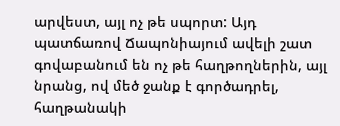արվեստ, այլ ոչ թե սպորտ: Այդ պատճառով Ճապոնիայում ավելի շատ գովաբանում են ոչ թե հաղթողներին, այլ նրանց, ով մեծ ջանք է գործադրել, հաղթանակի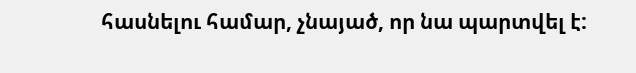հասնելու համար, չնայած, որ նա պարտվել է: